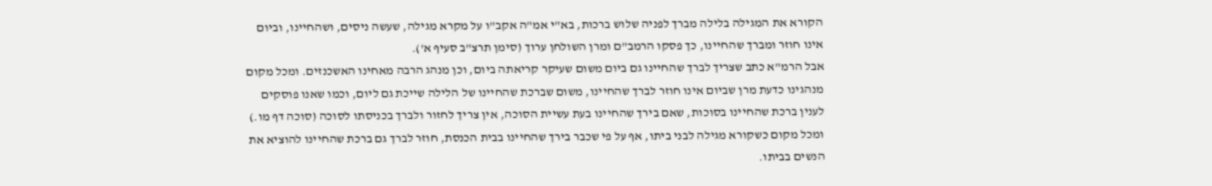הקורא את המגילה בלילה מברך לפניה שלוש ברכות, בא"י אמ"ה אקב"ו על מקרא מגילה, שעשה ניסים, ושהחיינו, וביום אינו חוזר ומברך שהחיינו, כך פסקו הרמב"ם ומרן השולחן ערוך (סימן תרצ"ב סעיף א').
אבל הרמ"א כתב שצריך לברך שהחיינו גם ביום משום שעיקר קריאתה ביום, וכן מנהג הרבה מאחינו האשכנזים. ומכל מקום מנהגינו כדעת מרן שביום אינו חוזר לברך שהחיינו, משום שברכת שהחיינו של הלילה שייכת גם ליום, וכמו שאנו פוסקים לענין ברכת שהחיינו בסוכות, שאם בירך שהחיינו בעת עשיית הסוכה, אין צריך לחזור ולברך בכניסתו לסוכה (סוכה דף מו.) ומכל מקום כשקורא מגילה לבני ביתו, אף על פי שכבר בירך שהחיינו בבית הכנסת, חוזר לברך גם ברכת שהחיינו להוציא את הנשים בביתו.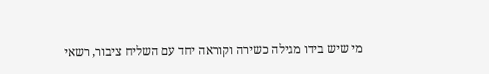מי שיש בידו מגילה כשירה וקוראה יחד עם השליח ציבור, רשאי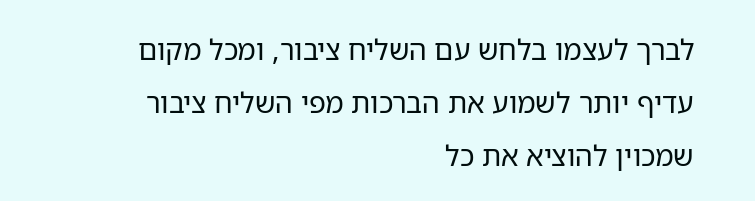לברך לעצמו בלחש עם השליח ציבור, ומכל מקום עדיף יותר לשמוע את הברכות מפי השליח ציבור שמכוין להוציא את כל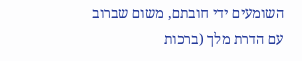השומעים ידי חובתם, משום שברוב עם הדרת מלך (ברכות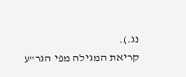נג.).
קריאת המגילה מפי הגר"ע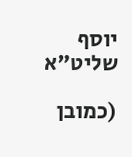יוסף שליט"א

(כמובן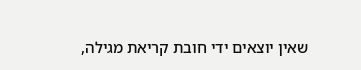שאין יוצאים ידי חובת קריאת מגילה,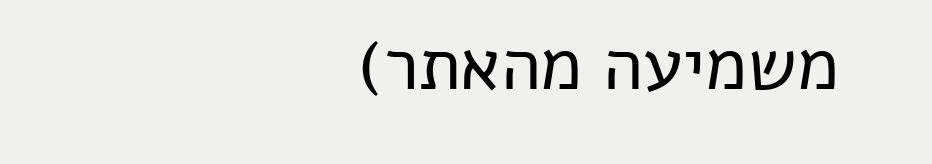משמיעה מהאתר)